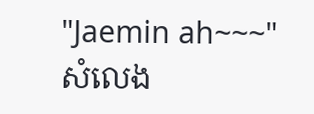"Jaemin ah~~~" សំលេង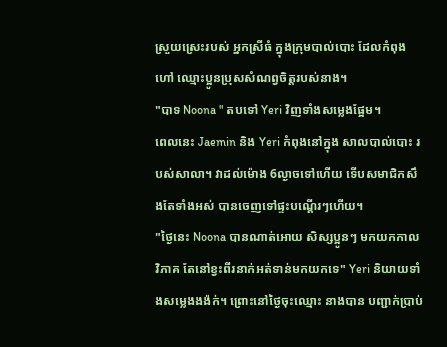ស្រួយស្រេះរបស់ អ្នកស្រីធំ ក្នុងក្រុមបាល់បោះ ដែលកំពុងហៅ ឈ្មោះប្អូនប្រុសសំណព្វចិត្តរបស់នាង។
"បាទ Noona " តបទៅ Yeri វិញទាំងសម្លេងផ្អែម។
ពេលនេះ Jaemin និង Yeri កំពុងនៅក្នុង សាលបាល់បោះ របស់សាលា។ វាដល់ម៉ោង 6ល្ងាចទៅហើយ ទេីបសមាជិកសឹងតែទាំងអស់ បានចេញទៅផ្ទះបណ្ដេីរៗហេីយ។
"ថ្ងៃនេះ Noona បានណាត់អោយ សិស្សប្អូនៗ មកយកកាលវិភាគ តែនៅខ្វះពីរនាក់អត់ទាន់មកយកទេ" Yeri និយាយទាំងសម្លេងងង៉ក់។ ព្រោះនៅថ្ងៃចុះឈ្មោះ នាងបាន បញ្ជាក់ប្រាប់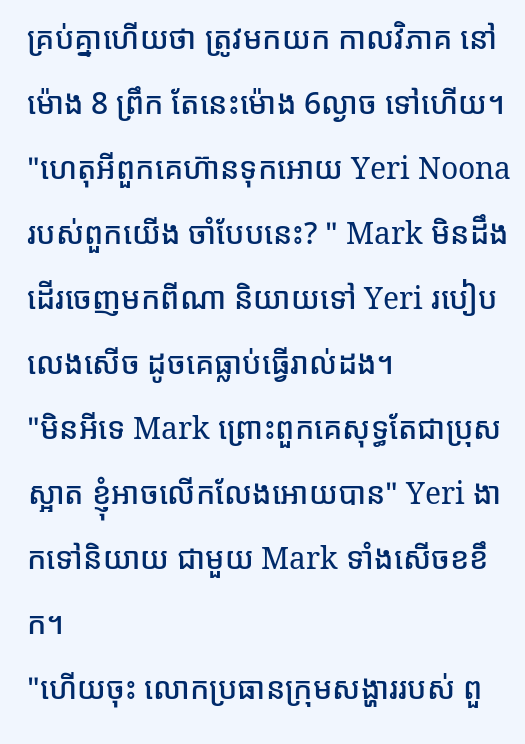គ្រប់គ្នាហើយថា ត្រូវមកយក កាលវិភាគ នៅម៉ោង 8 ព្រឹក តែនេះម៉ោង 6ល្ងាច ទៅហើយ។
"ហេតុអីពួកគេហ៊ានទុកអោយ Yeri Noona របស់ពួកយើង ចាំបែបនេះ? " Mark មិនដឹងដេីរចេញមកពីណា និយាយទៅ Yeri របៀបលេងសើច ដូចគេធ្លាប់ធ្វើរាល់ដង។
"មិនអីទេ Mark ព្រោះពួកគេសុទ្ធតែជាប្រុសស្អាត ខ្ញុំអាចលេីកលែងអោយបាន" Yeri ងាកទៅនិយាយ ជាមួយ Mark ទាំងសេីចខខឹក។
"ហេីយចុះ លោកប្រធានក្រុមសង្ហាររបស់ ពួ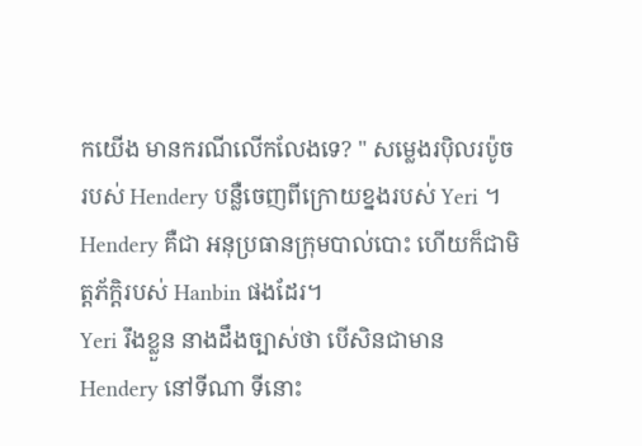កយើង មានករណីលេីកលែងទេ? " សម្លេងរប៉ិលរប៉ូច របស់ Hendery បន្លឺចេញពីក្រោយខ្នងរបស់ Yeri ។
Hendery គឺជា អនុប្រធានក្រុមបាល់បោះ ហើយក៏ជាមិត្តភ័ក្ដិរបស់ Hanbin ផងដែរ។
Yeri រឹងខ្លួន នាងដឹងច្បាស់ថា បេីសិនជាមាន Hendery នៅទីណា ទីនោះ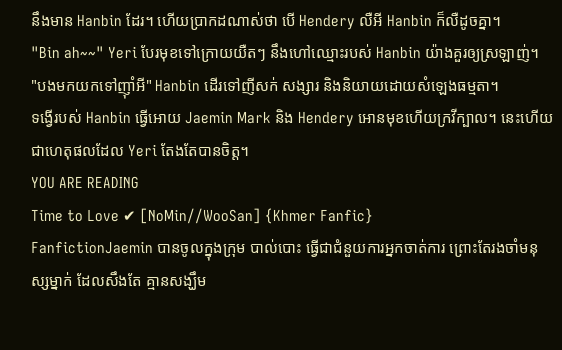នឹងមាន Hanbin ដែរ។ ហេីយប្រាកដណាស់ថា បេី Hendery លឺអី Hanbin ក៏លឺដូចគ្នា។
"Bin ah~~" Yeri បែរមុខទៅក្រោយយឺតៗ នឹងហៅឈ្មោះរបស់ Hanbin យ៉ាងគួរឲ្យស្រឡាញ់។
"បងមកយកទៅញ៉ាំអី" Hanbin ដេីរទៅញីសក់ សង្សារ និងនិយាយដោយសំឡេងធម្មតា។
ទង្វើរបស់ Hanbin ធ្វើអោយ Jaemin Mark និង Hendery អោនមុខហេីយក្រវីក្បាល។ នេះហេីយជាហេតុផលដែល Yeri តែងតែបានចិត្ត។
YOU ARE READING
Time to Love ✔ [NoMin//WooSan] {Khmer Fanfic}
FanfictionJaemin បានចូលក្នុងក្រុម បាល់បោះ ធ្វើជាជំនួយការអ្នកចាត់ការ ព្រោះតែរងចាំមនុស្សម្នាក់ ដែលសឹងតែ គ្មានសង្ឃឹម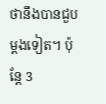ថានឹងបានជួបម្ដងទៀត។ ប៉ុន្តែ 3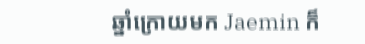ឆ្នាំក្រោយមក Jaemin ក៏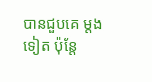បានជួបគេ ម្ដងទៀត ប៉ុន្តែ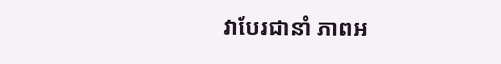វាបែរជានាំ ភាពអ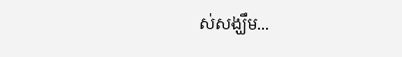ស់សង្ឃឹម...